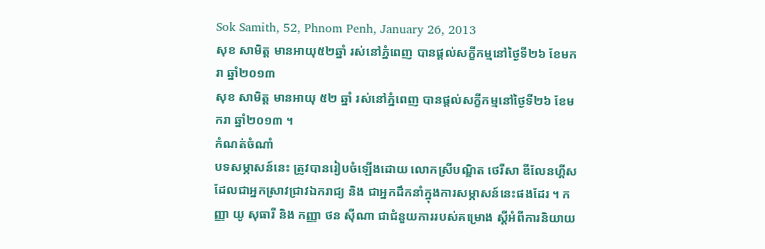Sok Samith, 52, Phnom Penh, January 26, 2013
សុខ សាមិត្ត មានអាយុ៥២ឆ្នាំ រស់នៅភ្នំពេញ បានផ្តល់សក្ខីកម្មនៅថ្ងៃទី២៦ ខែមករា ឆ្នាំ២០១៣
សុខ សាមិត្ត មានអាយុ ៥២ ឆ្នាំ រស់នៅភ្នំពេញ បានផ្តល់សក្ខីកម្មនៅថ្ងៃទី២៦ ខែមករា ឆ្នាំ២០១៣ ។
កំណត់ចំណាំ
បទសម្ភាសន៍នេះ ត្រូវបានរៀបចំឡើងដោយ លោកស្រីបណ្ឌិត ថេរីសា ឌីលែនហ្គីស ដែលជាអ្នកស្រាវជ្រាវឯករាជ្យ និង ជាអ្នកដឹកនាំក្នុងការសម្ភាសន៍នេះផងដែរ ។ កញ្ញា យូ សុធារី និង កញ្ញា ថន ស៊ីណា ជាជំនួយការរបស់គម្រោង ស្តីអំពីការនិយាយ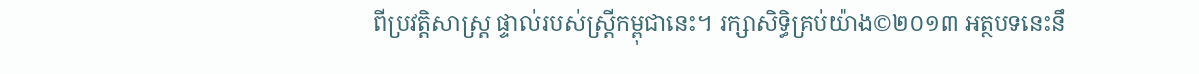ពីប្រវត្តិសាស្រ្ត ផ្ទាល់របស់ស្រ្តីកម្ពុជានេះ។ រក្សាសិទ្ធិគ្រប់យ៉ាង©២០១៣ អត្ថបទនេះនឹ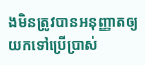ងមិនត្រូវបានអនុញ្ញាតឲ្យយកទៅប្រើប្រាស់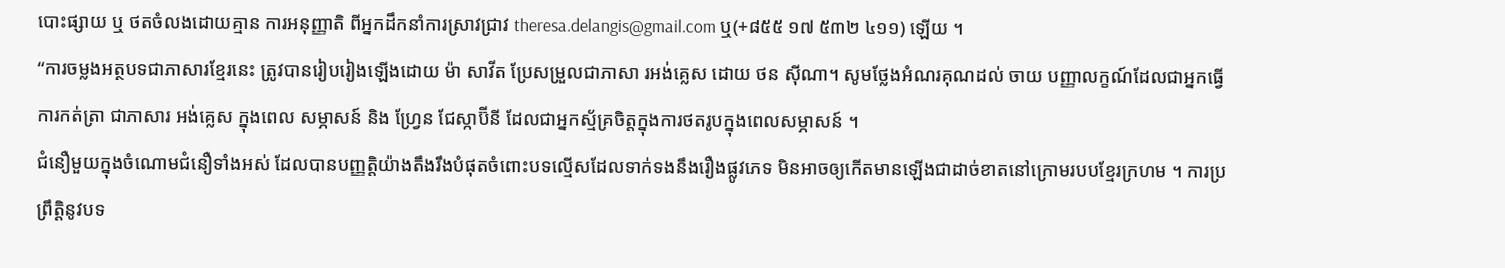បោះផ្សាយ ឬ ថតចំលងដោយគ្មាន ការអនុញ្ញាតិ ពីអ្នកដឹកនាំការស្រាវជ្រាវ theresa.delangis@gmail.com ឬ(+៨៥៥ ១៧ ៥៣២ ៤១១) ឡើយ ។
“ការចម្លងអត្ថបទជាភាសារខ្មែរនេះ ត្រូវបានរៀបរៀងឡើងដោយ ម៉ា សាវីត ប្រែសម្រួលជាភាសា រអង់គ្លេស ដោយ ថន ស៊ីណា។ សូមថ្លែងអំណរគុណដល់ ចាយ បញ្ញាលក្ខណ៍ដែលជាអ្នកធ្វើការកត់ត្រា ជាភាសារ អង់គ្លេស ក្នុងពេល សម្ភាសន៍ និង ហ្វ្រែន ជែស្កាប៊ីនី ដែលជាអ្នកស្ម័គ្រចិត្តក្នុងការថតរូបក្នុងពេលសម្ភាសន៍ ។
ជំនឿមួយក្នុងចំណោមជំនឿទាំងអស់ ដែលបានបញ្ញត្តិយ៉ាងតឹងរឹងបំផុតចំពោះបទល្មើសដែលទាក់ទងនឹងរឿងផ្លូវភេទ មិនអាចឲ្យកើតមានឡើងជាដាច់ខាតនៅក្រោមរបបខ្មែរក្រហម ។ ការប្រព្រឹត្តិនូវបទ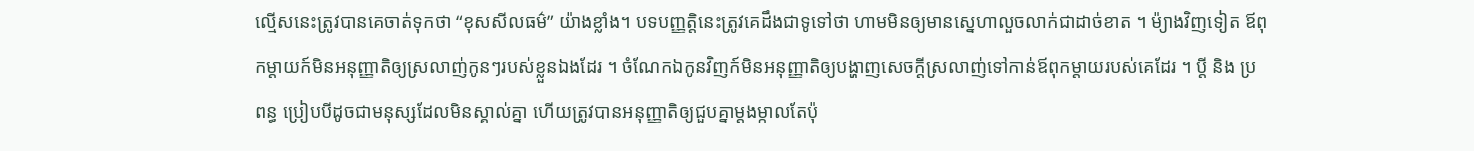ល្មើសនេះត្រូវបានគេចាត់ទុកថា “ខុសសីលធម៌” យ៉ាងខ្លាំង។ បទបញ្ញត្តិនេះត្រូវគេដឹងជាទូទៅថា ហាមមិនឲ្យមានស្នេហាលួចលាក់ជាដាច់ខាត ។ ម៉្យាងវិញទៀត ឪពុកម្តាយក៍មិនអនុញ្ញាតិឲ្យស្រលាញ់កូនៗរបស់ខ្លួនឯងដែរ ។ ចំណែកឯកូនវិញក៍មិនអនុញ្ញាតិឲ្យបង្ហាញសេចក្តីស្រលាញ់ទៅកាន់ឪពុកម្តាយរបស់គេដែរ ។ ប្តី និង ប្រពន្ធ ប្រៀបបីដូចជាមនុស្សដែលមិនស្គាល់គ្នា ហើយត្រូវបានអនុញ្ញាតិឲ្យជួបគ្នាម្តងម្កាលតែប៉ុ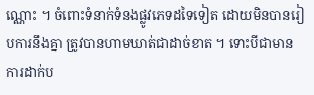ណ្ណោះ ។ ចំពោះទំនាក់ទំនងផ្លូវភេទដទៃទៀត ដោយមិនបានរៀបការនឹងគ្នា ត្រូវបានហាមឃាត់ជាដាច់ខាត ។ ទោះបីជាមានការដាក់ប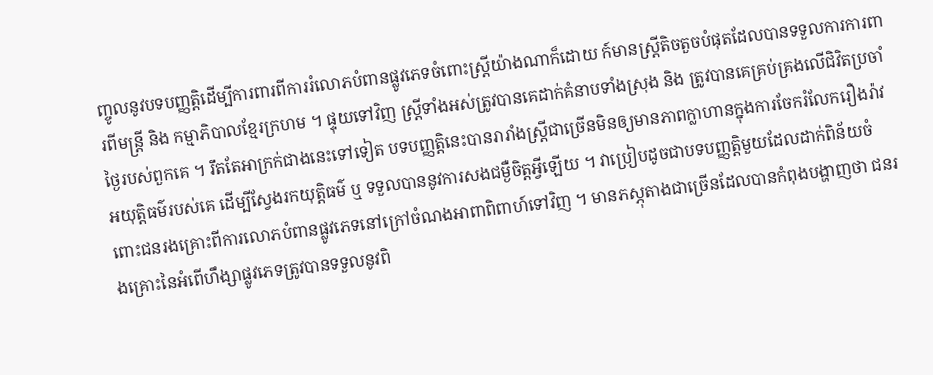ញ្ចូលនូវបទបញ្ញត្តិដើម្បីការពារពីការរំលោភបំពានផ្លូវភេទចំពោះស្រ្តីយ៉ាងណាក៏ដោយ ក៍មានស្រ្តីតិចតួចបំផុតដែលបានទទួលការការពារពីមន្រ្តី និង កម្មាភិបាលខ្មែរក្រហម ។ ផ្ទុយទៅវិញ ស្រ្តីទាំងអស់ត្រូវបានគេដាក់គំនាបទាំងស្រុង និង ត្រូវបានគេគ្រប់គ្រងលើជិវិតប្រចាំថ្ងៃរបស់ពួកគេ ។ រឹតតែអាក្រក់ជាងនេះទៅទៀត បទបញ្ញត្តិនេះបានរារាំងស្រ្តីជាច្រើនមិនឲ្យមានភាពក្លាហានក្នុងការចែករំលែករឿងរ៉ាវអយុត្តិធម៌របស់គេ ដើម្បីស្វែងរកយុត្តិធម៌ ឬ ទទួលបាននូវការសងជម្ងឺចិត្តអ្វីឡើយ ។ វាប្រៀបដូចជាបទបញ្ញត្តិមួយដែលដាក់ពិន័យចំពោះជនរងគ្រោះពីការលោភបំពានផ្លូវភេទនៅក្រៅចំណងអាពាពិពាហ៍ទៅវិញ ។ មានភស្ភុតាងជាច្រើនដែលបានកំពុងបង្ហាញថា ជនរងគ្រោះនៃអំពើហឹង្សាផ្លូវភេទត្រូវបានទទួលនូវពិ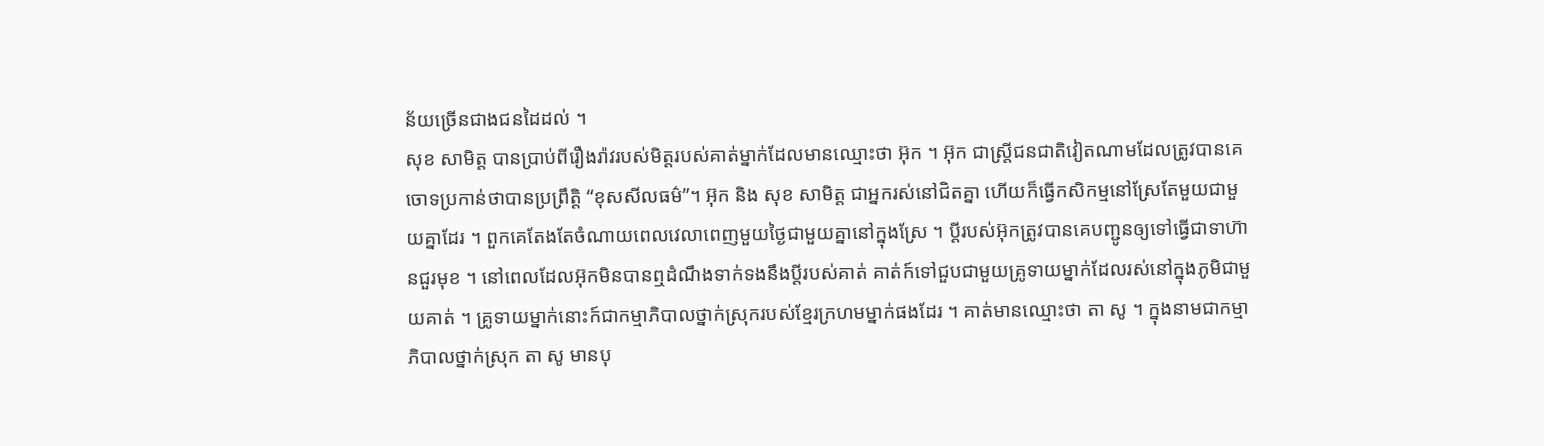ន័យច្រើនជាងជនដៃដល់ ។
សុខ សាមិត្ត បានប្រាប់ពីរឿងរ៉ាវរបស់មិត្តរបស់គាត់ម្នាក់ដែលមានឈ្មោះថា អ៊ុក ។ អ៊ុក ជាស្រ្តីជនជាតិវៀតណាមដែលត្រូវបានគេចោទប្រកាន់ថាបានប្រព្រឹត្តិ “ខុសសីលធម៌”។ អ៊ុក និង សុខ សាមិត្ត ជាអ្នករស់នៅជិតគ្នា ហើយក៏ធ្វើកសិកម្មនៅស្រែតែមួយជាមួយគ្នាដែរ ។ ពួកគេតែងតែចំណាយពេលវេលាពេញមួយថ្ងៃជាមួយគ្នានៅក្នុងស្រែ ។ ប្តីរបស់អ៊ុកត្រូវបានគេបញ្ជូនឲ្យទៅធ្វើជាទាហ៊ានជួរមុខ ។ នៅពេលដែលអ៊ុកមិនបានឮដំណឹងទាក់ទងនឹងប្តីរបស់គាត់ គាត់ក៍ទៅជួបជាមួយគ្រូទាយម្នាក់ដែលរស់នៅក្នុងភូមិជាមួយគាត់ ។ គ្រូទាយម្នាក់នោះក៍ជាកម្មាភិបាលថ្នាក់ស្រុករបស់ខ្មែរក្រហមម្នាក់ផងដែរ ។ គាត់មានឈ្មោះថា តា សូ ។ ក្នុងនាមជាកម្មាភិបាលថ្នាក់ស្រុក តា សូ មានបុ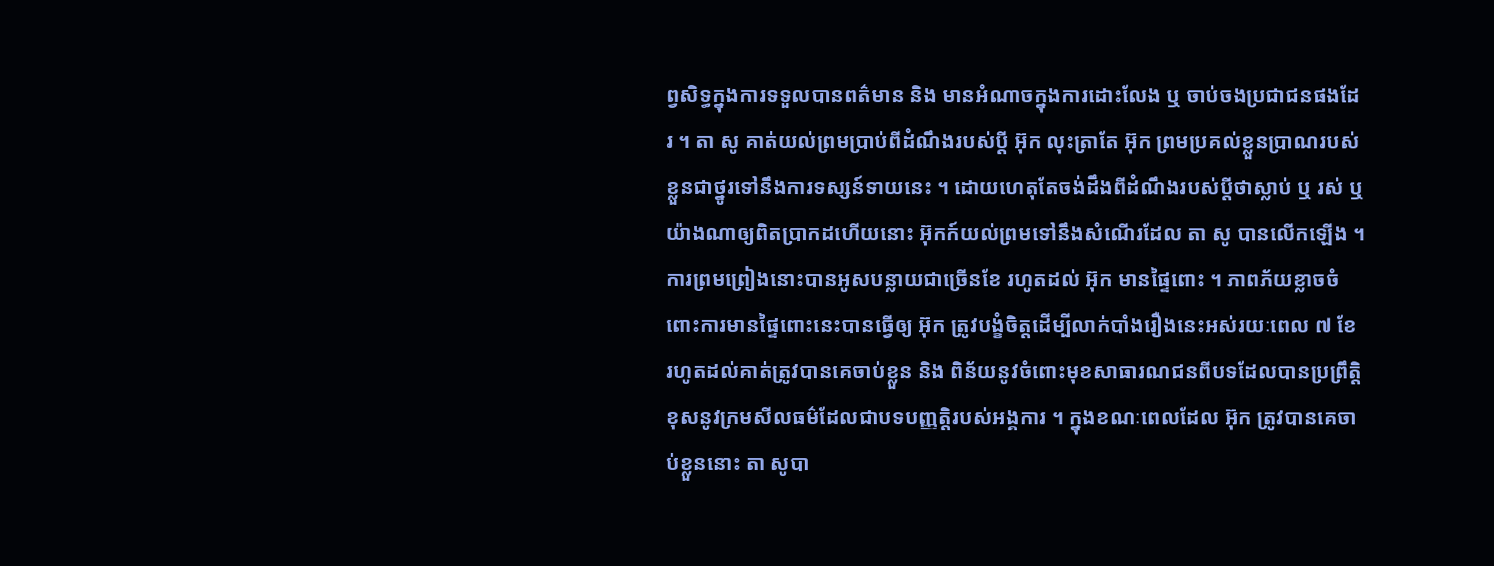ព្វសិទ្ធក្នុងការទទួលបានពត៌មាន និង មានអំណាចក្នុងការដោះលែង ឬ ចាប់ចងប្រជាជនផងដែរ ។ តា សូ គាត់យល់ព្រមប្រាប់ពីដំណឹងរបស់ប្តី អ៊ុក លុះត្រាតែ អ៊ុក ព្រមប្រគល់ខ្លួនប្រាណរបស់ខ្លួនជាថ្នូរទៅនឹងការទស្សន៍ទាយនេះ ។ ដោយហេតុតែចង់ដឹងពីដំណឹងរបស់ប្តីថាស្លាប់ ឬ រស់ ឬ យ៉ាងណាឲ្យពិតប្រាកដហើយនោះ អ៊ុកក៍យល់ព្រមទៅនឹងសំណើរដែល តា សូ បានលើកឡើង ។ ការព្រមព្រៀងនោះបានអូសបន្លាយជាច្រើនខែ រហូតដល់ អ៊ុក មានផ្ទៃពោះ ។ ភាពភ័យខ្លាចចំពោះការមានផ្ទៃពោះនេះបានធ្វើឲ្យ អ៊ុក ត្រូវបង្ខំចិត្តដើម្បីលាក់បាំងរឿងនេះអស់រយៈពេល ៧ ខែ រហូតដល់គាត់ត្រូវបានគេចាប់ខ្លួន និង ពិន័យនូវចំពោះមុខសាធារណជនពីបទដែលបានប្រព្រឹត្តិខុសនូវក្រមសីលធម៌ដែលជាបទបញ្ញត្តិរបស់អង្គការ ។ ក្នុងខណៈពេលដែល អ៊ុក ត្រូវបានគេចាប់ខ្លួននោះ តា សូបា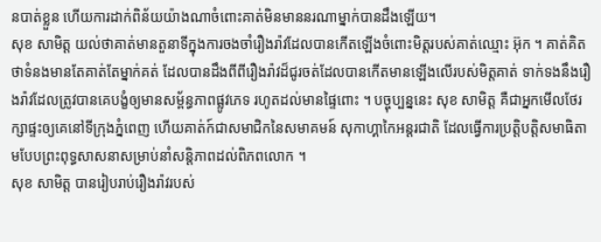នបាត់ខ្លួន ហើយការដាក់ពិន័យយ៉ាងណាចំពោះគាត់មិនមាននរណាម្នាក់បានដឹងឡើយ។
សុខ សាមិត្ត យល់ថាគាត់មានតួនាទីក្នុងការចងចាំរឿងរ៉ាវដែលបានកើតឡើងចំពោះមិត្តរបស់គាត់ឈ្មោះ អ៊ុក ។ គាត់គិតថាទំនងមានតែគាត់តែម្នាក់គត់ ដែលបានដឹងពីពីរឿងរ៉ាវដ៏ជូរចត់ដែលបានកើតមានឡើងលើរបស់មិត្តគាត់ ទាក់ទងនឹងរឿងរ៉ាវដែលត្រូវបានគេបង្ខំឲ្យមានសម្ព័ន្ធភាពផ្លូវភេទ រហូតដល់មានផ្ទៃពោះ ។ បច្ចុប្បន្ននេះ សុខ សាមិត្ត គឺជាអ្នកមើលថែរក្សាផ្ទះឲ្យគេនៅទីក្រុងភ្នំពេញ ហើយគាត់ក៍ជាសមាជិកនៃសមាគមន៍ សុកាហ្គាកៃអន្តរជាតិ ដែលធ្វើការប្រត្តិបត្តិសមាធិតាមបែបព្រះពុទ្ធសាសនាសម្រាប់នាំសន្តិភាពដល់ពិភពលោក ។
សុខ សាមិត្ត បានរៀបរាប់រឿងរ៉ាវរបស់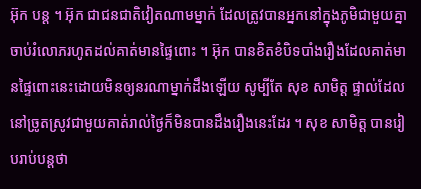អ៊ុក បន្ត ។ អ៊ុក ជាជនជាតិវៀតណាមម្នាក់ ដែលត្រូវបានអ្នកនៅក្នុងភូមិជាមួយគ្នាចាប់រំលោភរហូតដល់គាត់មានផ្ទៃពោះ ។ អ៊ុក បានខិតខំបិទបាំងរឿងដែលគាត់មានផ្ទៃពោះនេះដោយមិនឲ្យនរណាម្នាក់ដឹងឡើយ សូម្បីតែ សុខ សាមិត្ត ផ្ទាល់ដែលនៅច្រូតស្រូវជាមួយគាត់រាល់ថ្ងៃក៏មិនបានដឹងរឿងនេះដែរ ។ សុខ សាមិត្ត បានរៀបរាប់បន្តថា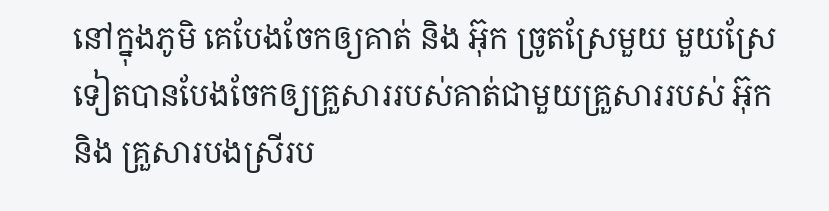នៅក្នុងភូមិ គេបែងចែកឲ្យគាត់ និង អ៊ុក ច្រូតស្រែមួយ មួយស្រែទៀតបានបែងចែកឲ្យគ្រួសាររបស់គាត់ជាមួយគ្រួសាររបស់ អ៊ុក និង គ្រួសារបងស្រីរប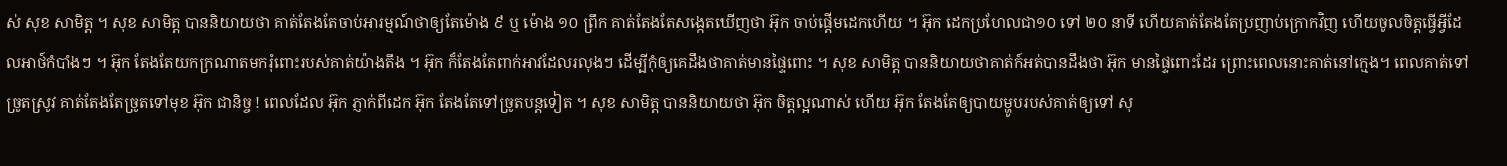ស់ សុខ សាមិត្ត ។ សុខ សាមិត្ត បាននិយាយថា គាត់តែងតែចាប់អារម្មណ៍ថាឲ្យតែម៉ោង ៩ ឬ ម៉ោង ១០ ព្រឹក គាត់តែងតែសង្កេតឃើញថា អ៊ុក ចាប់ផ្តើមដេកហើយ ។ អ៊ុក ដេកប្រហែលជា១០ ទៅ ២០ នាទី ហើយគាត់តែងតែប្រញាប់ក្រោកវិញ ហើយចូលចិត្តធ្វើអ្វីដែលអាថ៍កំបាំងៗ ។ អ៊ុក តែងតែយកក្រណាតមករុំពោះរបស់គាត់យ៉ាងតឹង ។ អ៊ុក ក៏តែងតែពាក់អាវដែលរលុងៗ ដើម្បីកុំឲ្យគេដឹងថាគាត់មានផ្ទៃពោះ ។ សុខ សាមិត្ត បាននិយាយថាគាត់ក៍អត់បានដឹងថា អ៊ុក មានផ្ទៃពោះដែរ ព្រោះពេលនោះគាត់នៅក្មេង។ ពេលគាត់ទៅច្រូតស្រូវ គាត់តែងតែច្រូតទៅមុខ អ៊ុក ជានិច្ច ! ពេលដែល អ៊ុក ភ្ញាក់ពីដេក អ៊ុក តែងតែទៅច្រូតបន្តទៀត ។ សុខ សាមិត្ត បាននិយាយថា អ៊ុក ចិត្តល្អណាស់ ហើយ អ៊ុក តែងតែឲ្យបាយម្ហូបរបស់គាត់ឲ្យទៅ សុ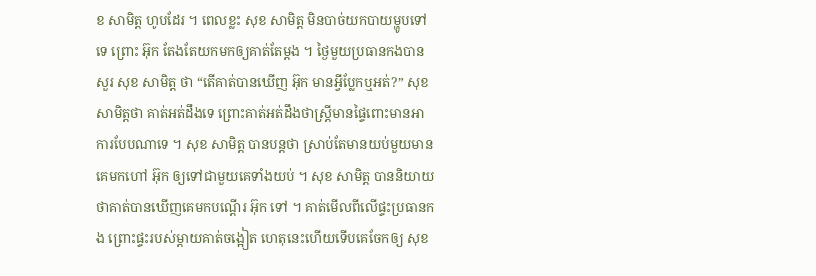ខ សាមិត្ត ហូបដែរ ។ ពេលខ្លះ សុខ សាមិត្ត មិនបាច់យកបាយម្ហូបទៅទេ ព្រោះ អ៊ុក តែងតែយកមកឲ្យគាត់តែម្ដង ។ ថ្ងៃមួយប្រធានកងបានសួរ សុខ សាមិត្ត ថា “តើគាត់បានឃើញ អ៊ុក មានអ្វីប្លែកឬអត់?” សុខ សាមិត្តថា គាត់អត់ដឹងទេ ព្រោះគាត់អត់ដឹងថាស្រ្តីមានផ្ទៃពោះមានអាការបែបណាទេ ។ សុខ សាមិត្ត បានបន្តថា ស្រាប់តែមានយប់មួយមានគេមកហៅ អ៊ុក ឲ្យទៅជាមួយគេទាំងយប់ ។ សុខ សាមិត្ត បាននិយាយថាគាត់បានឃើញគេមកបណ្ដើរ អ៊ុក ទៅ ។ គាត់មើលពីលើផ្ទះប្រធានកង ព្រោះផ្ទះរបស់ម្តាយគាត់ចង្អៀត ហេតុនេះហើយទើបគេចែកឲ្យ សុខ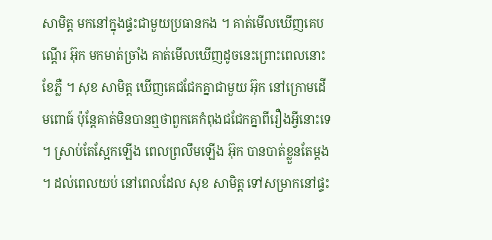សាមិត្ត មកនៅក្នុងផ្ទះជាមួយប្រធានកង ។ គាត់មើលឃើញគេបណ្តើរ អ៊ុក មកមាត់ច្រាំង គាត់មើលឃើញដូចនេះព្រោះពេលនោះខែភ្លឺ ។ សុខ សាមិត្ត ឃើញគេជជែកគ្នាជាមួយ អ៊ុក នៅក្រោមដើមពោធ៍ ប៉ុន្តែគាត់មិនបានឮថាពួកគេកំពុងជជែកគ្នាពីរឿងអ្វីនោះទេ ។ ស្រាប់តែស្អែកឡើង ពេលព្រលឹមឡើង អ៊ុក បានបាត់ខ្លួនតែម្ដង ។ ដល់ពេលយប់ នៅពេលដែល សុខ សាមិត្ត ទៅសម្រាកនៅផ្ទះ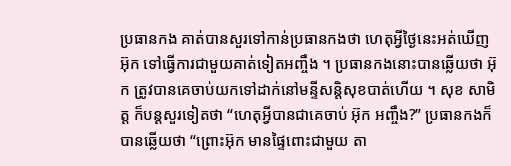ប្រធានកង គាត់បានសួរទៅកាន់ប្រធានកងថា ហេតុអ្វីថ្ងៃនេះអត់ឃើញ អ៊ុក ទៅធ្វើការជាមួយគាត់ទៀតអញ្ចឹង ។ ប្រធានកងនោះបានឆ្លើយថា អ៊ុក ត្រូវបានគេចាប់យកទៅដាក់នៅមន្ទីសន្តិសុខបាត់ហើយ ។ សុខ សាមិត្ត ក៏បន្តសួរទៀតថា “ហេតុអ្វីបានជាគេចាប់ អ៊ុក អញ្ចឹង?” ប្រធានកងក៏បានឆ្លើយថា “ព្រោះអ៊ុក មានផ្ទៃពោះជាមួយ តា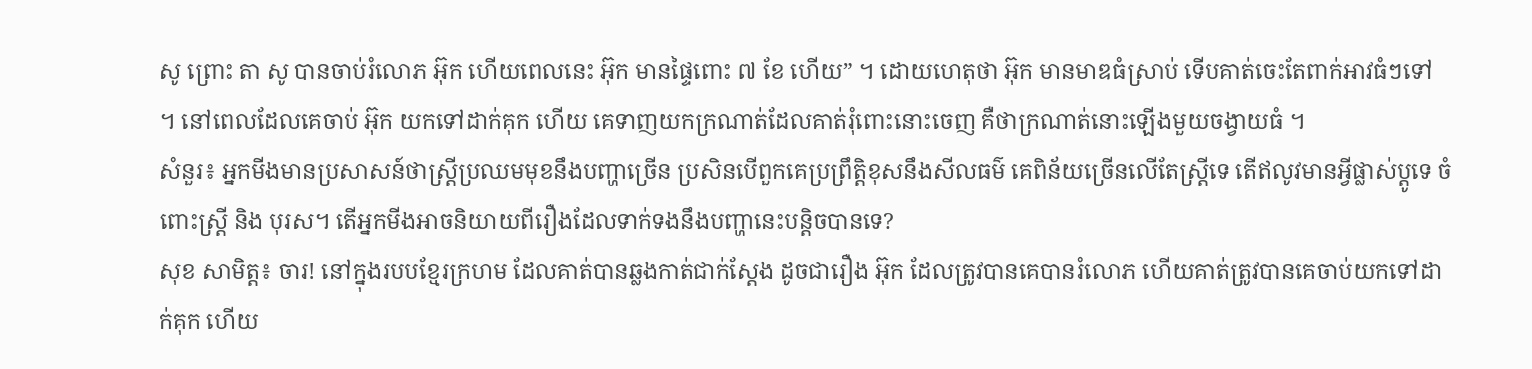សូ ព្រោះ តា សូ បានចាប់រំលោភ អ៊ុក ហើយពេលនេះ អ៊ុក មានផ្ទៃពោះ ៧ ខែ ហើយ” ។ ដោយហេតុថា អ៊ុក មានមាឌធំស្រាប់ ទើបគាត់ចេះតែពាក់អាវធំៗទៅ ។ នៅពេលដែលគេចាប់ អ៊ុក យកទៅដាក់គុក ហើយ គេទាញយកក្រណាត់ដែលគាត់រុំពោះនោះចេញ គឺថាក្រណាត់នោះឡើងមួយចង្វាយធំ ។
សំនួរ៖ អ្នកមីងមានប្រសាសន៍ថាស្រ្តីប្រឈមមុខនឹងបញ្ហាច្រើន ប្រសិនបើពួកគេប្រព្រឹត្តិខុសនឹងសីលធម៌ គេពិន័យច្រើនលើតែស្រ្តីទេ តើឥលូវមានអី្វផ្លាស់ប្តូទេ ចំពោះស្រ្តី និង បុរស។ តើអ្នកមីងអាចនិយាយពីរឿងដែលទាក់ទងនឹងបញ្ហានេះបន្តិចបានទេ?
សុខ សាមិត្ត៖ ចារ! នៅក្នុងរបបខ្មែរក្រហម ដែលគាត់បានឆ្លងកាត់ជាក់ស្តែង ដូចជារឿង អ៊ុក ដែលត្រូវបានគេបានរំលោភ ហើយគាត់ត្រូវបានគេចាប់យកទៅដាក់គុក ហើយ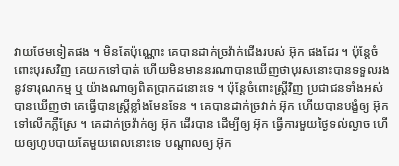វាយថែមទៀតផង ។ មិនតែប៉ុណ្ណោះ គេបានដាក់ច្រវ៉ាក់ជើងរបស់ អ៊ុក ផងដែរ ។ ប៉ុន្តែចំពោះបុរសវិញ គេយកទៅបាត់ ហើយមិនមាននរណាបានឃើញថាបុរសនោះបានទទួលរងនូវទារុណកម្ម ឬ យ៉ាងណាឲ្យពិតប្រាកដនោះទេ ។ ប៉ុន្តែចំពោះស្ត្រីវិញ ប្រជាជនទាំងអស់បានឃើញថា គេធ្វើបានស្រ្តីខ្លាំងមែនទែន ។ គេបានដាក់ច្រវាក់ អ៊ុក ហើយបានបង្ខំឲ្យ អ៊ុក ទៅលើកភ្លឺស្រែ ។ គេដាក់ច្រវ៉ាក់ឲ្យ អ៊ុក ដើរបាន ដើម្បីឲ្យ អ៊ុក ធ្វើការមួយថ្ងៃទល់ល្ងាច ហើយឲ្យហូបបាយតែមួយពេលនោះទេ បណ្តាលឲ្យ អ៊ុក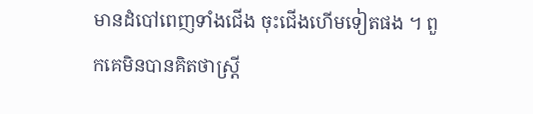មានដំបៅពេញទាំងជើង ចុះជើងហើមទៀតផង ។ ពួកគេមិនបានគិតថាស្រ្តី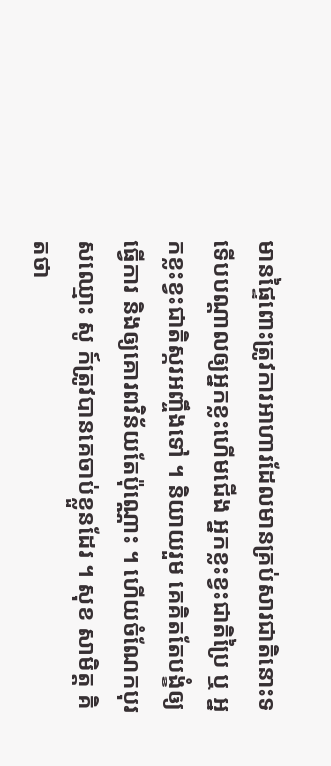មានផ្ទៃពោះត្រូវការអាហារដែលមានគ្រប់សារជាតិនោះទ ទើបបណ្តាលឲ្យអ្នកខ្លះហើមជើង អ្នកខ្លះខ្វះជាតិប្រៃ ឬ អ្នកខ្លះខ្វះជាតិស្ករអញ្ចឹងទៅ ។ និយាយរួម គេគិតតែបង្ខំឲ្យធ្វើការ និងឲ្យគោរពវិន័យតែប៉ុណ្ណោះ ។ ហើយចំណែកបុរសឈ្មោះ សូ ក៍ត្រូវបានគេចាប់ខ្លួនដែរ ។ សុខ សាមិត្ត គិតថា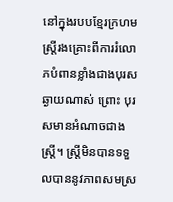នៅក្នុងរបបខ្មែរក្រហមស្រ្តីរងគ្រោះពីការរំលោភបំពានខ្លាំងជាងបុរសឆ្ងាយណាស់ ព្រោះ បុរសមានអំណាចជាងស្រ្តី។ ស្រ្តីមិនបានទទួលបាននូវភាពសមស្រ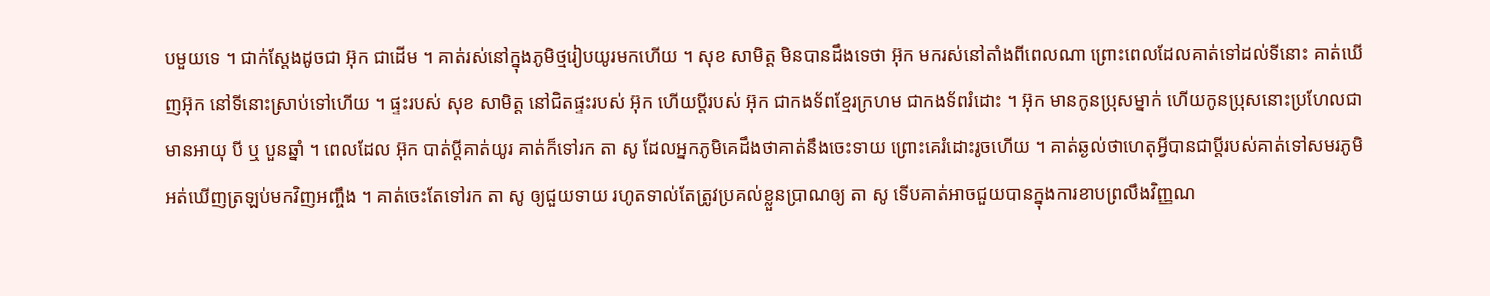បមួយទេ ។ ជាក់ស្តែងដូចជា អ៊ុក ជាដើម ។ គាត់រស់នៅក្នុងភូមិថ្មរៀបយូរមកហើយ ។ សុខ សាមិត្ត មិនបានដឹងទេថា អ៊ុក មករស់នៅតាំងពីពេលណា ព្រោះពេលដែលគាត់ទៅដល់ទីនោះ គាត់ឃើញអ៊ុក នៅទីនោះស្រាប់ទៅហើយ ។ ផ្ទះរបស់ សុខ សាមិត្ត នៅជិតផ្ទះរបស់ អ៊ុក ហើយប្តីរបស់ អ៊ុក ជាកងទ័ពខ្មែរក្រហម ជាកងទ័ពរំដោះ ។ អ៊ុក មានកូនប្រុសម្នាក់ ហើយកូនប្រុសនោះប្រហែលជាមានអាយុ បី ឬ បួនឆ្នាំ ។ ពេលដែល អ៊ុក បាត់ប្តីគាត់យូរ គាត់ក៏ទៅរក តា សូ ដែលអ្នកភូមិគេដឹងថាគាត់នឹងចេះទាយ ព្រោះគេរំដោះរូចហើយ ។ គាត់ឆ្ងល់ថាហេតុអ្វីបានជាប្តីរបស់គាត់ទៅសមរភូមិអត់ឃើញត្រឡប់មកវិញអញ្ចឹង ។ គាត់ចេះតែទៅរក តា សូ ឲ្យជួយទាយ រហូតទាល់តែត្រូវប្រគល់ខ្លួនប្រាណឲ្យ តា សូ ទើបគាត់អាចជួយបានក្នុងការខាបព្រលឹងវិញ្ញណ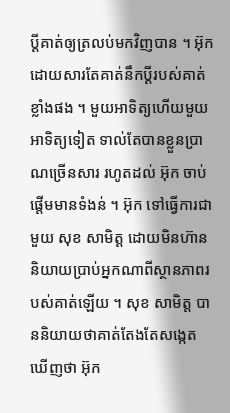ប្តីគាត់ឲ្យត្រលប់មកវិញបាន ។ អ៊ុក ដោយសារតែគាត់នឹកប្តីរបស់គាត់ខ្លាំងផង ។ មួយអាទិត្យហើយមួយអាទិត្យទៀត ទាល់តែបានខ្លួនប្រាណច្រើនសារ រហូតដល់ អ៊ុក ចាប់ផ្តើមមានទំងន់ ។ អ៊ុក ទៅធ្វើការជាមួយ សុខ សាមិត្ត ដោយមិនហ៊ាននិយាយប្រាប់អ្នកណាពីស្ថានភាពរបស់គាត់ឡើយ ។ សុខ សាមិត្ត បាននិយាយថាគាត់តែងតែសង្កេតឃើញថា អ៊ុក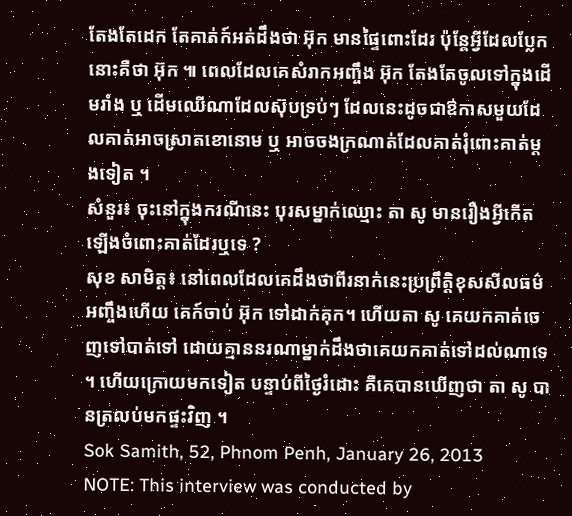តែងតែដេក តែគាត់ក៍អត់ដឹងថា អ៊ុក មានផ្ទៃពោះដែរ ប៉ុន្តែអ្វីដែលប្លែកនោះគឺថា អ៊ុក ៕ ពេលដែលគេសំរាកអញ្ចឹង អ៊ុក តែងតែចូលទៅក្នុងដើមរាំង ឬ ដើមឈើណាដែលស៊ុបទ្រប់ៗ ដែលនេះដូចជាឳកាសមួយដែលគាត់អាចស្រាតខោនោម ឬ អាចចងក្រណាត់ដែលគាត់រុំពោះគាត់ម្តងទៀត ។
សំនួរ៖ ចុះនៅក្នុងករណីនេះ បុរសម្នាក់ឈ្មោះ តា សូ មានរឿងអ្វីកើតឡើងចំពោះគាត់ដែរឬទេ ?
សុខ សាមិត្ត៖ នៅពេលដែលគេដឹងថាពីរនាក់នេះប្រព្រឹត្តិខុសសីលធម៌អញ្ចឹងហើយ គេក៍ចាប់ អ៊ុក ទៅដាក់គុក។ ហើយតា សូ គេយកគាត់ចេញទៅបាត់ទៅ ដោយគ្មាននរណាម្នាក់ដឹងថាគេយកគាត់ទៅដល់ណាទេ ។ ហើយក្រោយមកទៀត បន្ទាប់ពីថ្ងៃរំដោះ គឺគេបានឃើញថា តា សូ បានត្រលប់មកផ្ទះវិញ ។
Sok Samith, 52, Phnom Penh, January 26, 2013
NOTE: This interview was conducted by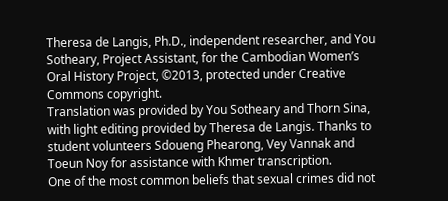Theresa de Langis, Ph.D., independent researcher, and You Sotheary, Project Assistant, for the Cambodian Women’s Oral History Project, ©2013, protected under Creative Commons copyright.
Translation was provided by You Sotheary and Thorn Sina, with light editing provided by Theresa de Langis. Thanks to student volunteers Sdoueng Phearong, Vey Vannak and Toeun Noy for assistance with Khmer transcription.
One of the most common beliefs that sexual crimes did not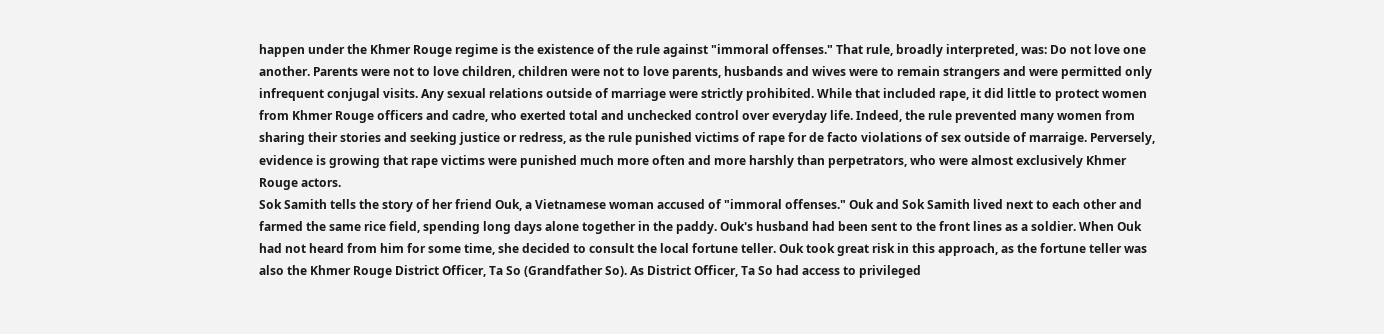happen under the Khmer Rouge regime is the existence of the rule against "immoral offenses." That rule, broadly interpreted, was: Do not love one another. Parents were not to love children, children were not to love parents, husbands and wives were to remain strangers and were permitted only infrequent conjugal visits. Any sexual relations outside of marriage were strictly prohibited. While that included rape, it did little to protect women from Khmer Rouge officers and cadre, who exerted total and unchecked control over everyday life. Indeed, the rule prevented many women from sharing their stories and seeking justice or redress, as the rule punished victims of rape for de facto violations of sex outside of marraige. Perversely, evidence is growing that rape victims were punished much more often and more harshly than perpetrators, who were almost exclusively Khmer Rouge actors.
Sok Samith tells the story of her friend Ouk, a Vietnamese woman accused of "immoral offenses." Ouk and Sok Samith lived next to each other and farmed the same rice field, spending long days alone together in the paddy. Ouk's husband had been sent to the front lines as a soldier. When Ouk had not heard from him for some time, she decided to consult the local fortune teller. Ouk took great risk in this approach, as the fortune teller was also the Khmer Rouge District Officer, Ta So (Grandfather So). As District Officer, Ta So had access to privileged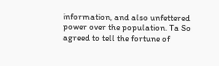information, and also unfettered power over the population. Ta So agreed to tell the fortune of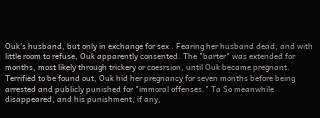Ouk's husband, but only in exchange for sex . Fearing her husband dead, and with little room to refuse, Ouk apparently consented. The "barter" was extended for months, most likely through trickery or coesrsion, until Ouk became pregnant. Terrified to be found out, Ouk hid her pregnancy for seven months before being arrested and publicly punished for "immoral offenses." Ta So meanwhile disappeared, and his punishment, if any,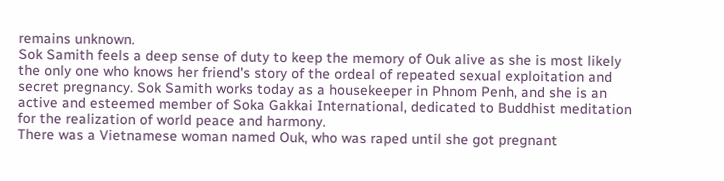remains unknown.
Sok Samith feels a deep sense of duty to keep the memory of Ouk alive as she is most likely the only one who knows her friend's story of the ordeal of repeated sexual exploitation and secret pregnancy. Sok Samith works today as a housekeeper in Phnom Penh, and she is an active and esteemed member of Soka Gakkai International, dedicated to Buddhist meditation for the realization of world peace and harmony.
There was a Vietnamese woman named Ouk, who was raped until she got pregnant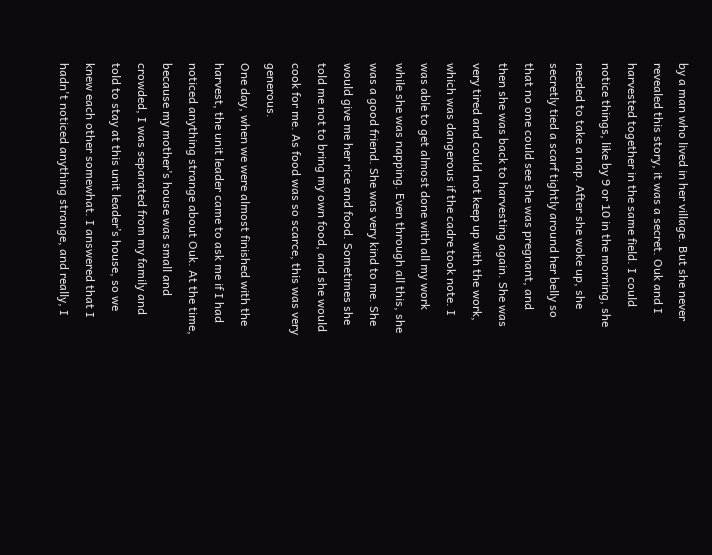by a man who lived in her village. But she never revealed this story, it was a secret. Ouk and I harvested together in the same field. I could notice things, like by 9 or 10 in the morning, she needed to take a nap. After she woke up, she secretly tied a scarf tightly around her belly so that no one could see she was pregnant, and then she was back to harvesting again. She was very tired and could not keep up with the work, which was dangerous if the cadre took note. I was able to get almost done with all my work while she was napping. Even through all this, she was a good friend. She was very kind to me. She would give me her rice and food. Sometimes she told me not to bring my own food, and she would cook for me. As food was so scarce, this was very generous.
One day, when we were almost finished with the harvest, the unit leader came to ask me if I had noticed anything strange about Ouk. At the time, because my mother’s house was small and crowded, I was separated from my family and told to stay at this unit leader’s house, so we knew each other somewhat. I answered that I hadn't noticed anything strange, and really, I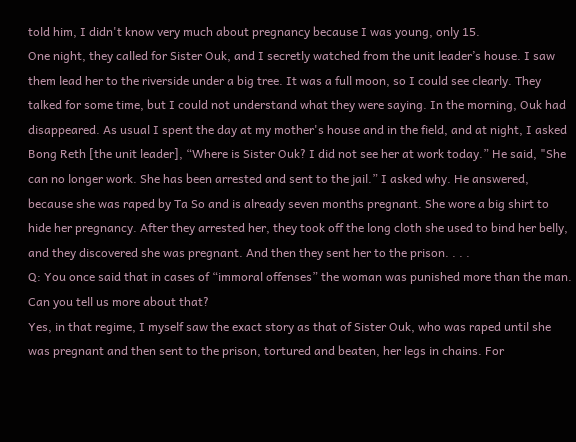told him, I didn't know very much about pregnancy because I was young, only 15.
One night, they called for Sister Ouk, and I secretly watched from the unit leader’s house. I saw them lead her to the riverside under a big tree. It was a full moon, so I could see clearly. They talked for some time, but I could not understand what they were saying. In the morning, Ouk had disappeared. As usual I spent the day at my mother's house and in the field, and at night, I asked Bong Reth [the unit leader], “Where is Sister Ouk? I did not see her at work today.” He said, "She can no longer work. She has been arrested and sent to the jail.” I asked why. He answered, because she was raped by Ta So and is already seven months pregnant. She wore a big shirt to hide her pregnancy. After they arrested her, they took off the long cloth she used to bind her belly, and they discovered she was pregnant. And then they sent her to the prison. . . .
Q: You once said that in cases of “immoral offenses” the woman was punished more than the man. Can you tell us more about that?
Yes, in that regime, I myself saw the exact story as that of Sister Ouk, who was raped until she was pregnant and then sent to the prison, tortured and beaten, her legs in chains. For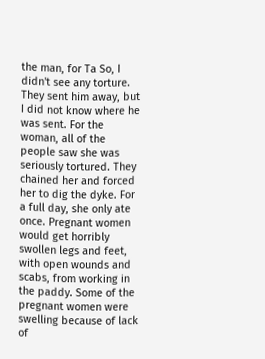the man, for Ta So, I didn't see any torture. They sent him away, but I did not know where he was sent. For the woman, all of the people saw she was seriously tortured. They chained her and forced her to dig the dyke. For a full day, she only ate once. Pregnant women would get horribly swollen legs and feet, with open wounds and scabs, from working in the paddy. Some of the pregnant women were swelling because of lack of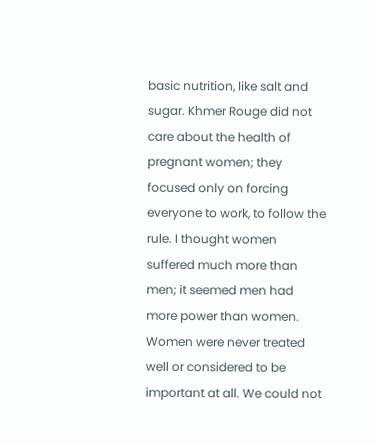basic nutrition, like salt and sugar. Khmer Rouge did not care about the health of pregnant women; they focused only on forcing everyone to work, to follow the rule. I thought women suffered much more than men; it seemed men had more power than women. Women were never treated well or considered to be important at all. We could not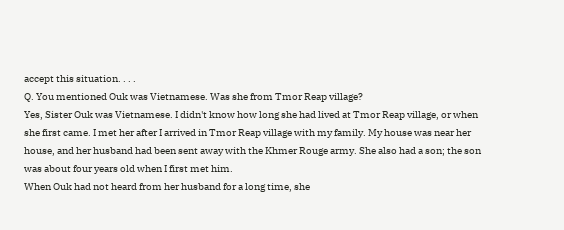accept this situation. . . .
Q. You mentioned Ouk was Vietnamese. Was she from Tmor Reap village?
Yes, Sister Ouk was Vietnamese. I didn't know how long she had lived at Tmor Reap village, or when she first came. I met her after I arrived in Tmor Reap village with my family. My house was near her house, and her husband had been sent away with the Khmer Rouge army. She also had a son; the son was about four years old when I first met him.
When Ouk had not heard from her husband for a long time, she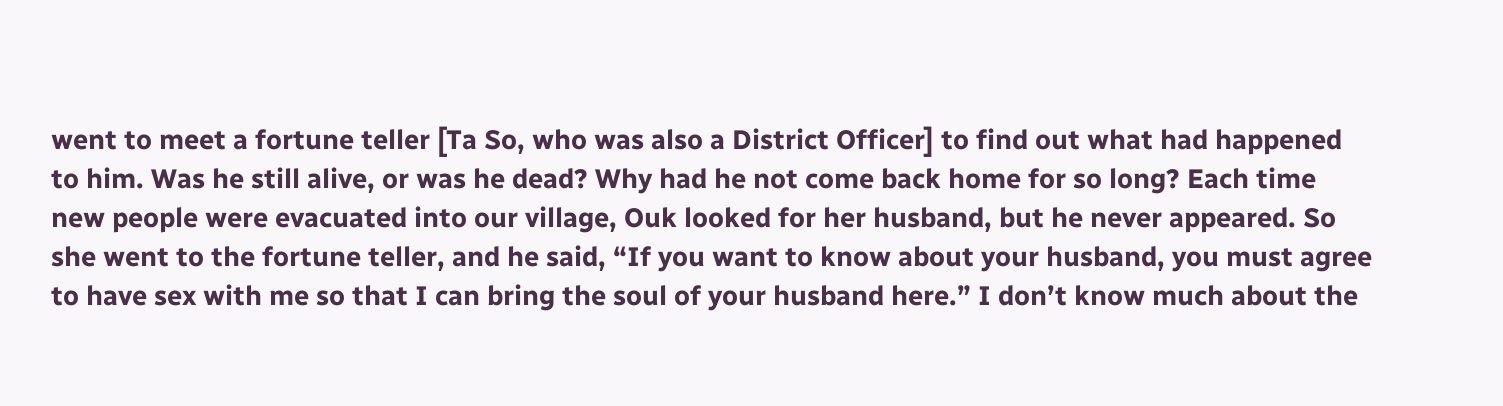went to meet a fortune teller [Ta So, who was also a District Officer] to find out what had happened to him. Was he still alive, or was he dead? Why had he not come back home for so long? Each time new people were evacuated into our village, Ouk looked for her husband, but he never appeared. So she went to the fortune teller, and he said, “If you want to know about your husband, you must agree to have sex with me so that I can bring the soul of your husband here.” I don’t know much about the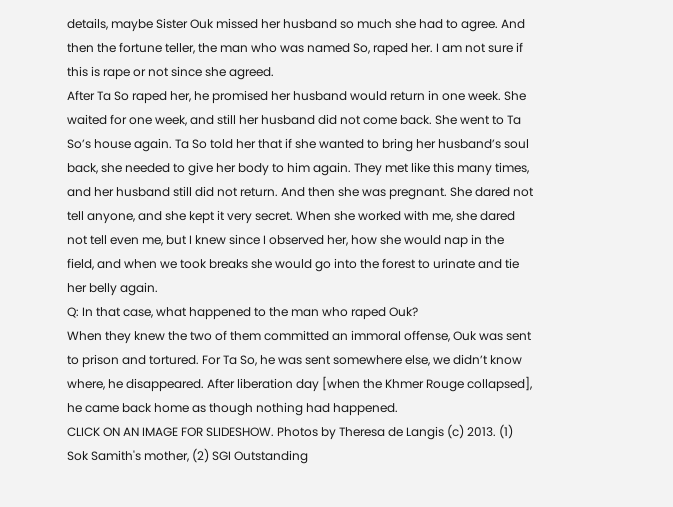details, maybe Sister Ouk missed her husband so much she had to agree. And then the fortune teller, the man who was named So, raped her. I am not sure if this is rape or not since she agreed.
After Ta So raped her, he promised her husband would return in one week. She waited for one week, and still her husband did not come back. She went to Ta So’s house again. Ta So told her that if she wanted to bring her husband’s soul back, she needed to give her body to him again. They met like this many times, and her husband still did not return. And then she was pregnant. She dared not tell anyone, and she kept it very secret. When she worked with me, she dared not tell even me, but I knew since I observed her, how she would nap in the field, and when we took breaks she would go into the forest to urinate and tie her belly again.
Q: In that case, what happened to the man who raped Ouk?
When they knew the two of them committed an immoral offense, Ouk was sent to prison and tortured. For Ta So, he was sent somewhere else, we didn’t know where, he disappeared. After liberation day [when the Khmer Rouge collapsed], he came back home as though nothing had happened.
CLICK ON AN IMAGE FOR SLIDESHOW. Photos by Theresa de Langis (c) 2013. (1) Sok Samith's mother, (2) SGI Outstanding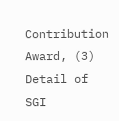Contribution Award, (3) Detail of SGI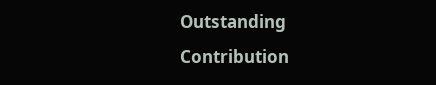Outstanding Contribution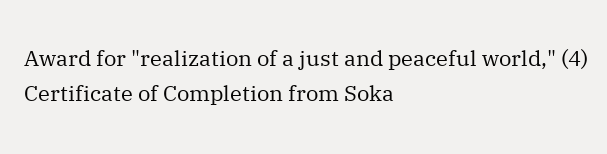Award for "realization of a just and peaceful world," (4) Certificate of Completion from Soka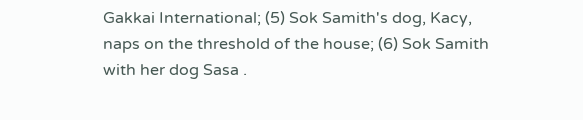Gakkai International; (5) Sok Samith's dog, Kacy, naps on the threshold of the house; (6) Sok Samith with her dog Sasa .